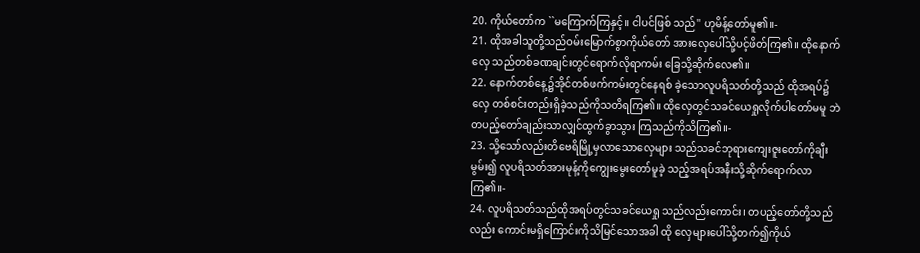20. ကိုယ်တော်က ``မကြောက်ကြနှင့်။ ငါပင်ဖြစ် သည်'' ဟုမိန့်တော်မူ၏။-
21. ထိုအခါသူတို့သည်ဝမ်းမြောက်စွာကိုယ်တော် အားလှေပေါ်သို့ပင့်ဖိတ်ကြ၏။ ထိုနောက်လှေ သည်တစ်ခဏချင်းတွင်ရောက်လိုရာကမ်း ခြေသို့ဆိုက်လေ၏။
22. နောက်တစ်နေ့၌အိုင်တစ်ဖက်ကမ်းတွင်နေရစ် ခဲ့သောလူပရိသတ်တို့သည် ထိုအရပ်၌လှေ တစ်စင်းတည်းရှိခဲ့သည်ကိုသတိရကြ၏။ ထိုလှေတွင်သခင်ယေရှုလိုက်ပါတော်မမူ ဘဲ တပည့်တော်ချည်းသာလျှင်ထွက်ခွာသွား ကြသည်ကိုသိကြ၏။-
23. သို့သော်လည်းတိဗေရိမြို့မှလာသောလှေများ သည်သခင်ဘုရားကျေးဇူးတော်ကိုချီးမွမ်း၍ လူပရိသတ်အားမုန့်ကိုကျွေးမွေးတော်မူခဲ့ သည့်အရပ်အနီးသို့ဆိုက်ရောက်လာကြ၏။-
24. လူပရိသတ်သည်ထိုအရပ်တွင်သခင်ယေရှု သည်လည်းကောင်း၊ တပည့်တော်တို့သည်လည်း ကောင်းမရှိကြောင်းကိုသိမြင်သောအခါ ထို လှေများပေါ်သို့တက်၍ကိုယ်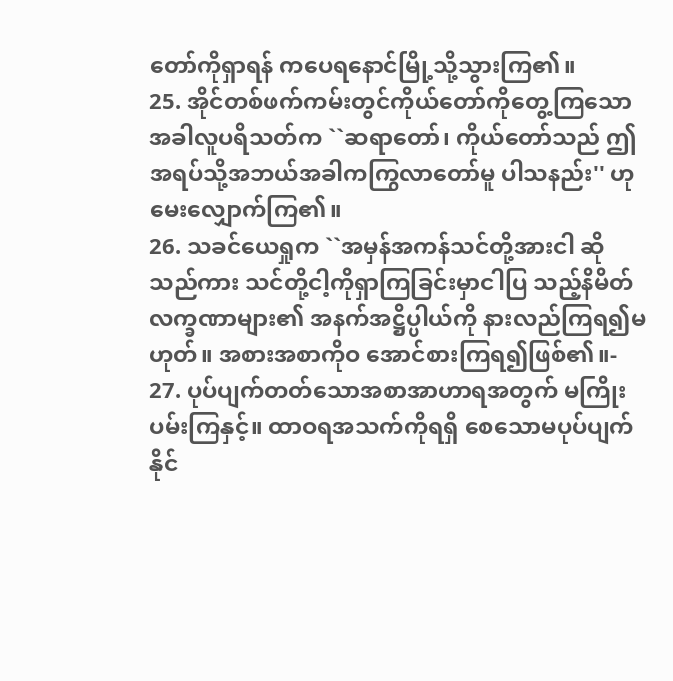တော်ကိုရှာရန် ကပေရနောင်မြို့သို့သွားကြ၏။
25. အိုင်တစ်ဖက်ကမ်းတွင်ကိုယ်တော်ကိုတွေ့ကြသော အခါလူပရိသတ်က ``ဆရာတော်၊ ကိုယ်တော်သည် ဤအရပ်သို့အဘယ်အခါကကြွလာတော်မူ ပါသနည်း'' ဟုမေးလျှောက်ကြ၏။
26. သခင်ယေရှုက ``အမှန်အကန်သင်တို့အားငါ ဆိုသည်ကား သင်တို့ငါ့ကိုရှာကြခြင်းမှာငါပြ သည့်နိမိတ်လက္ခဏာများ၏ အနက်အဋ္ဌိပ္ပါယ်ကို နားလည်ကြရ၍မဟုတ်။ အစားအစာကိုဝ အောင်စားကြရ၍ဖြစ်၏။-
27. ပုပ်ပျက်တတ်သောအစာအာဟာရအတွက် မကြိုးပမ်းကြနှင့်။ ထာဝရအသက်ကိုရရှိ စေသောမပုပ်ပျက်နိုင်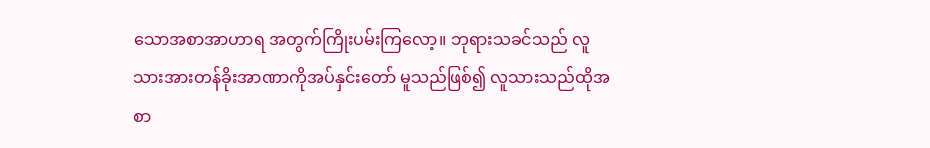သောအစာအာဟာရ အတွက်ကြိုးပမ်းကြလော့။ ဘုရားသခင်သည် လူသားအားတန်ခိုးအာဏာကိုအပ်နှင်းတော် မူသည်ဖြစ်၍ လူသားသည်ထိုအစာ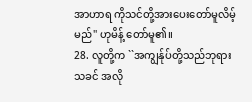အာဟာရ ကိုသင်တို့အားပေးတော်မူလိမ့်မည်'' ဟုမိန့် တော်မူ၏။
28. လူတို့က ``အကျွန်ုပ်တို့သည်ဘုရားသခင် အလို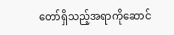တော်ရှိသည့်အရာကိုဆောင်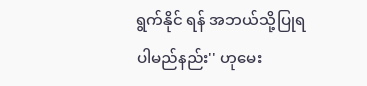ရွက်နိုင် ရန် အဘယ်သို့ပြုရပါမည်နည်း'' ဟုမေး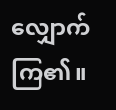လျှောက်ကြ၏။